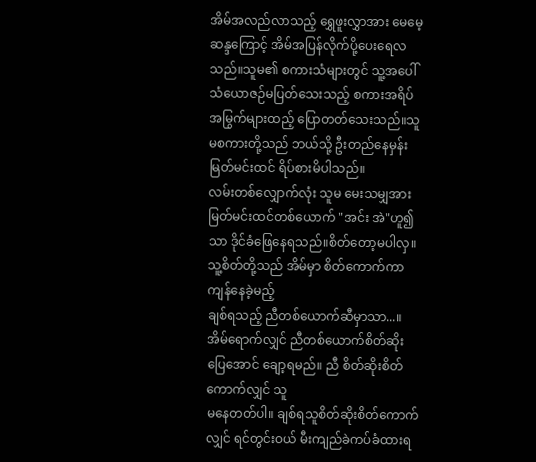အိမ်အလည်လာသည့် ရွှေဖူးလွှာအား မေမေ့ဆန္ဒကြောင့် အိမ်အပြန်လိုက်ပို့ပေးရေလသည်။သူမ၏ စကားသံများတွင် သူ့အပေါ်သံယောဇဉ်မပြတ်သေးသည့် စကားအရိပ်အမြွက်များထည့် ပြောတတ်သေးသည်။သူမစကားတို့သည် ဘယ်သို့ ဦးတည်နေမှန်း မြတ်မင်းထင် ရိပ်စားမိပါသည်။
လမ်းတစ်လျှောက်လုံး သူမ မေးသမျှအား မြတ်မင်းထင်တစ်ယောက် "အင်း အဲ"ဟူ၍သာ ဒိုင်ခံဖြေနေရသည်။စိတ်တော့မပါလှ။ သူ့စိတ်တို့သည် အိမ်မှာ စိတ်ကောက်ကာ ကျန်နေခဲ့မည့်
ချစ်ရသည့် ညီတစ်ယောက်ဆီမှာသာ...။အိမ်ရောက်လျှင် ညီတစ်ယောက်စိတ်ဆိုးပြေအောင် ချော့ရမည်။ ညီ စိတ်ဆိုးစိတ်ကောက်လျှင် သူ
မနေတတ်ပါ။ ချစ်ရသူစိတ်ဆိုးစိတ်ကောက်လျှင် ရင်တွင်းဝယ် မီးကျည်ခဲကပ်ခံထားရ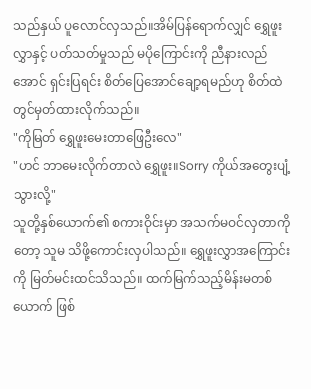သည်နှယ် ပူလောင်လှသည်။အိမ်ပြန်ရောက်လျှင် ရွှေဖူးလွှာနှင့် ပတ်သတ်မှုသည် မပိုကြောင်းကို ညီနားလည်အောင် ရှင်းပြရင်း စိတ်ပြေအောင်ချော့ရမည်ဟု စိတ်ထဲတွင်မှတ်ထားလိုက်သည်။
"ကိုမြတ် ရွှေဖူးမေးတာဖြေဦးလေ"
"ဟင် ဘာမေးလိုက်တာလဲ ရွှေဖူး။Sorry ကိုယ်အတွေးပျံ့သွားလို့"
သူတို့နှစ်ယောက်၏ စကားဝိုင်းမှာ အသက်မဝင်လှတာကိုတော့ သူမ သိဖို့ကောင်းလှပါသည်။ ရွှေဖူးလွှာအကြောင်းကို မြတ်မင်းထင်သိသည်။ ထက်မြက်သည့်မိန်းမတစ်ယောက် ဖြစ်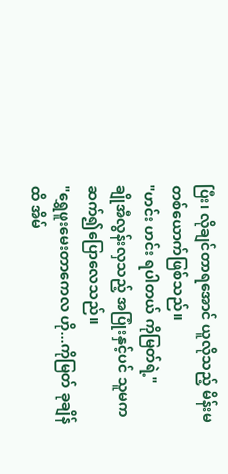ပြီး၊ လိုချင်တာရအောင် ယူလိုသည့် မိန်းမတစ်ယောက်ဖြစ်သည်။
"ဟင်း ဟင်း ရပါတယ် ကိုမြတ်ရဲ့"
ချိုအီလွန်းလှသည့် အပြုံးနှင့်ပင် သူမက ဆက်၍ပြောလေသည်။
"ရွှေဖူးမေးတာကေလ ဟို...ကိုမြတ် ခုချိန်ထိ အိမ်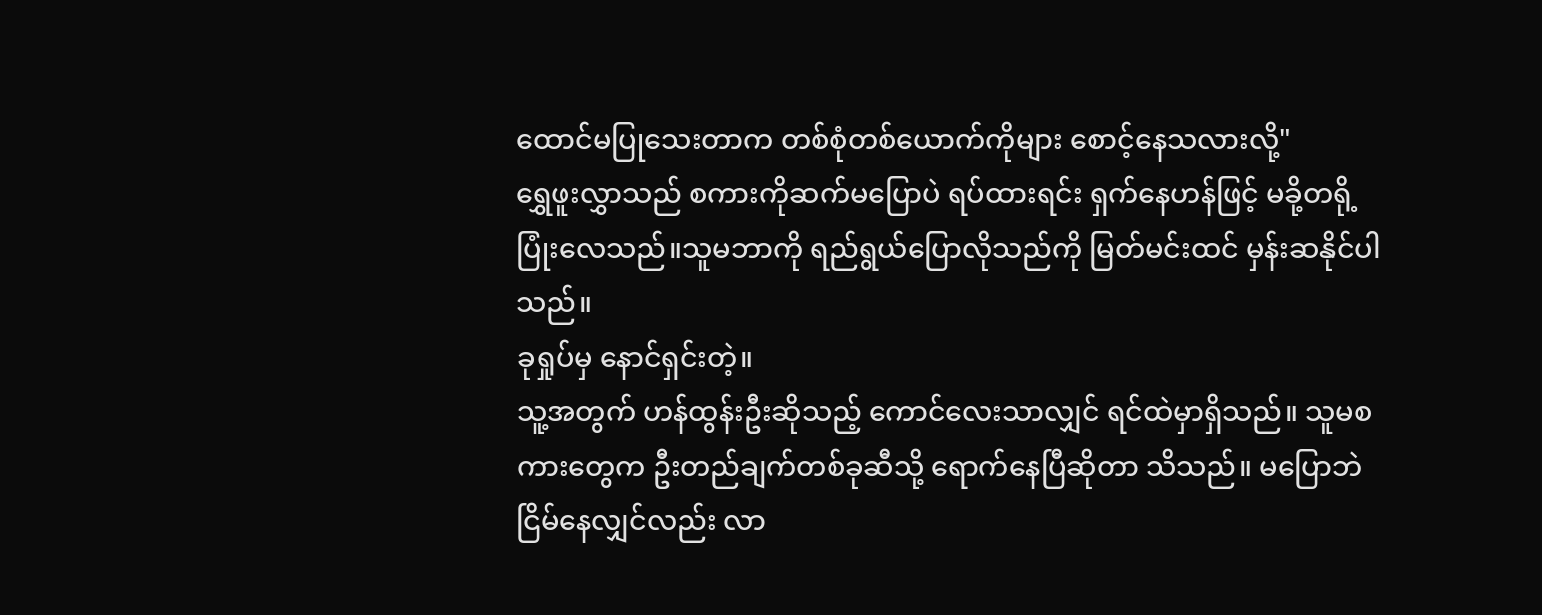ထောင်မပြုသေးတာက တစ်စုံတစ်ယောက်ကိုများ စောင့်နေသလားလို့"
ရွှေဖူးလွှာသည် စကားကိုဆက်မပြောပဲ ရပ်ထားရင်း ရှက်နေဟန်ဖြင့် မခို့တရို့ပြုံးလေသည်။သူမဘာကို ရည်ရွယ်ပြောလိုသည်ကို မြတ်မင်းထင် မှန်းဆနိုင်ပါသည်။
ခုရှုပ်မှ နောင်ရှင်းတဲ့။
သူ့အတွက် ဟန်ထွန်းဦးဆိုသည့် ကောင်လေးသာလျှင် ရင်ထဲမှာရှိသည်။ သူမစကားတွေက ဦးတည်ချက်တစ်ခုဆီသို့ ရောက်နေပြီဆိုတာ သိသည်။ မပြောဘဲ ငြိမ်နေလျှင်လည်း လာ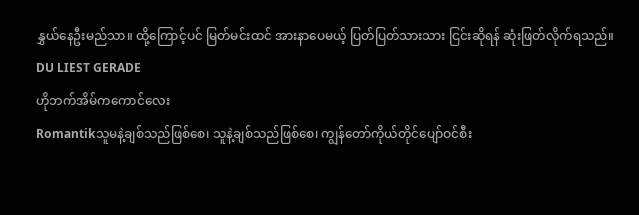နွှယ်နေဦးမည်သာ။ ထို့ကြောင့်ပင် မြတ်မင်းထင် အားနာပေမယ့် ပြတ်ပြတ်သားသား ငြင်းဆိုရန် ဆုံးဖြတ်လိုက်ရသည်။
DU LIEST GERADE
ဟိုဘက်အိမ်ကကောင်လေး
Romantikသူမနဲ့ချစ်သည်ဖြစ်စေ၊ သူနဲ့ချစ်သည်ဖြစ်စေ၊ ကျွန်တော်ကိုယ်တိုင်ပျော်ဝင်စီး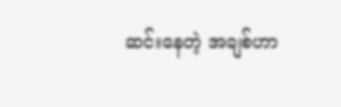ဆင်းနေတဲ့ အချစ်ဟာ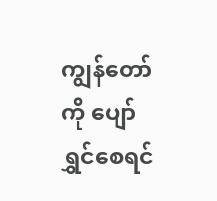ကျွန်တော်ကို ပျော်ရွှင်စေရင်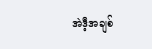အဲဒီ့အချစ်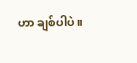ဟာ ချစ်ပါပဲ။